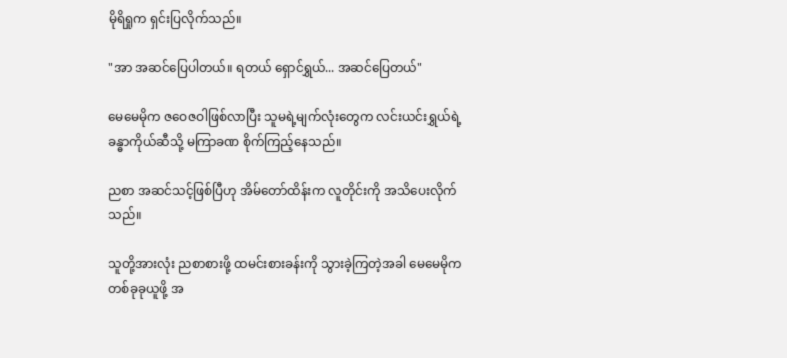မိုရိရှုက ရှင်းပြလိုက်သည်။

"အာ အဆင်ပြေပါတယ်။ ရတယ် ရှောင်ရွှယ်... အဆင်ပြေတယ်"

မေမေမိုက ဇဝေဇဝါဖြစ်လာပြီး သူမရဲ့မျက်လုံးတွေက လင်းယင်းရွှယ်ရဲ့ ခန္ဓာကိုယ်ဆီသို့ မကြာခဏ စိုက်ကြည့်နေသည်။

ညစာ အဆင်သင့်ဖြစ်ပြီဟု အိမ်တော်ထိန်းက လူတိုင်းကို အသိပေးလိုက်သည်။

သူတို့အားလုံး ညစာစားဖို့ ထမင်းစားခန်းကို သွားခဲ့ကြတဲ့အခါ မေမေမိုက တစ်ခုခုယူဖို့ အ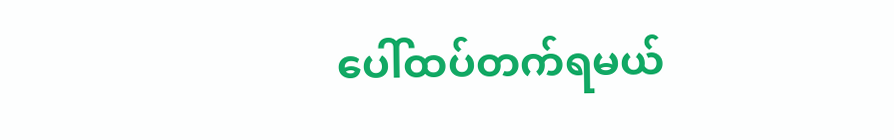ပေါ်ထပ်တက်ရမယ်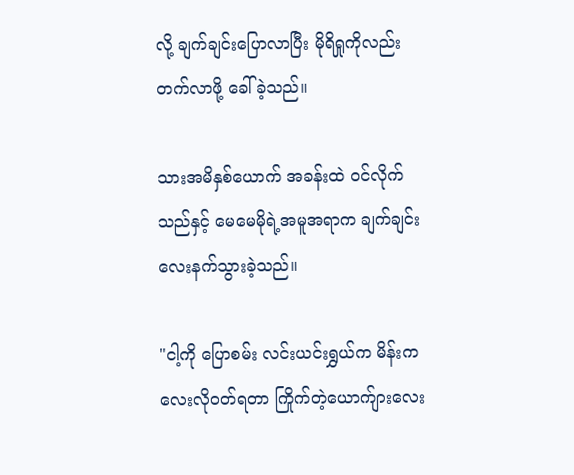လို့ ချက်ချင်းပြောလာပြီး မိုရိရှုကိုလည်း တက်လာဖို့ ခေါ်ခဲ့သည်။

သားအမိနှစ်ယောက် အခန်းထဲ ဝင်လိုက်သည်နှင့် မေမေမိုရဲ့အမူအရာက ချက်ချင်း လေးနက်သွားခဲ့သည်။

"ငါ့ကို ပြောစမ်း လင်းယင်းရွှယ်က မိန်းကလေးလိုဝတ်ရတာ ကြိုက်တဲ့ယောက်ျားလေး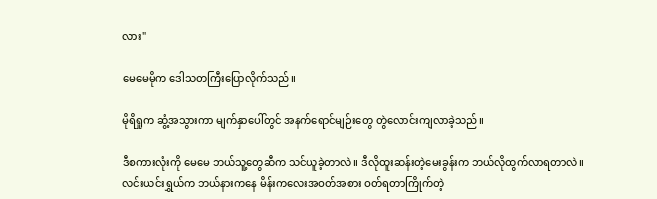လား"

မေမေမိုက ဒေါသတကြီးပြောလိုက်သည်။

မိုရိရှုက ဆွံ့အသွားကာ မျက်နှာပေါ်တွင် အနက်ရောင်မျဉ်းတွေ တွဲလောင်းကျလာခဲ့သည်။

ဒီစကားလုံးကို မေမေ ဘယ်သူ့တွေဆီက သင်ယူခဲ့တာလဲ။ ဒီလိုထူးဆန်းတဲ့မေးခွန်းက ဘယ်လိုထွက်လာရတာလဲ။ လင်းယင်းရွှယ်က ဘယ်နားကနေ မိန်းကလေးအဝတ်အစား ဝတ်ရတာကြိုက်တဲ့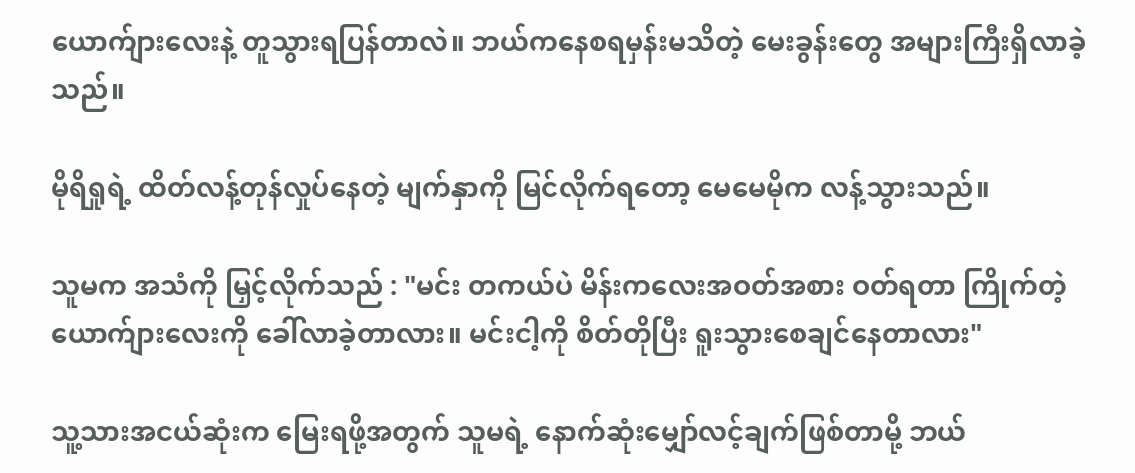ယောက်ျားလေးနဲ့ တူသွားရပြန်တာလဲ။ ဘယ်ကနေစရမှန်းမသိတဲ့ မေးခွန်းတွေ အများကြီးရှိလာခဲ့သည်။

မိုရိရှုရဲ့ ထိတ်လန့်တုန်လှုပ်နေတဲ့ မျက်နှာကို မြင်လိုက်ရတော့ မေမေမိုက လန့်သွားသည်။

သူမက အသံကို မြှင့်လိုက်သည် : "မင်း တကယ်ပဲ မိန်းကလေးအဝတ်အစား ဝတ်ရတာ ကြိုက်တဲ့ ယောက်ျားလေးကို ခေါ်လာခဲ့တာလား။ မင်းငါ့ကို စိတ်တိုပြီး ရူးသွားစေချင်နေတာလား"

သူ့သားအငယ်ဆုံးက မြေးရဖို့အတွက် သူမရဲ့ နောက်ဆုံးမျှော်လင့်ချက်ဖြစ်တာမို့ ဘယ်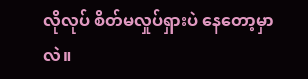လိုလုပ် စိတ်မလှုပ်ရှားပဲ နေတော့မှာလဲ။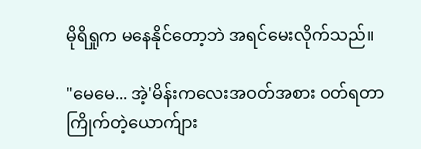မိုရိရှုက မနေနိုင်တော့ဘဲ အရင်မေးလိုက်သည်။

"မေမေ... အဲ့'မိန်းကလေးအဝတ်အစား ဝတ်ရတာ ကြိုက်တဲ့ယောက်ျား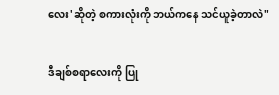လေး'ဆိုတဲ့ စကားလုံးကို ဘယ်ကနေ သင်ယူခဲ့တာလဲ"

ဒီချစ်စရာလေးကို ပြု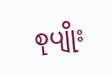စုပျိုး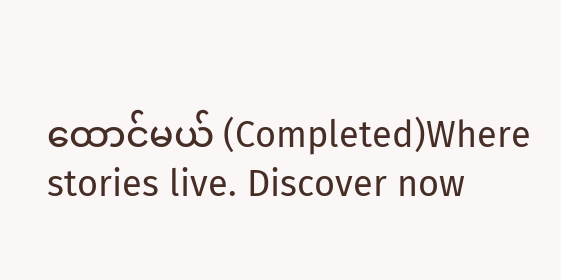ထောင်မယ် (Completed)Where stories live. Discover now